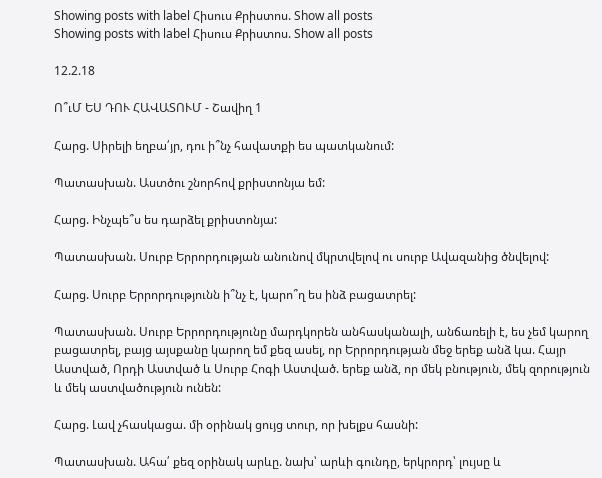Showing posts with label Հիսուս Քրիստոս. Show all posts
Showing posts with label Հիսուս Քրիստոս. Show all posts

12.2.18

Ո՞ւՄ ԵՍ ԴՈՒ ՀԱՎԱՏՈՒՄ - Շավիղ 1

Հարց. Սիրելի եղբա՛յր, դու ի՞նչ հավատքի ես պատկանում:

Պատասխան. Աստծու շնորհով քրիստոնյա եմ:

Հարց. Ինչպե՞ս ես դարձել քրիստոնյա:

Պատասխան. Սուրբ Երրորդության անունով մկրտվելով ու սուրբ Ավազանից ծնվելով:

Հարց. Սուրբ Երրորդությունն ի՞նչ է, կարո՞ղ ես ինձ բացատրել:

Պատասխան. Սուրբ Երրորդությունը մարդկորեն անհասկանալի, անճառելի է, ես չեմ կարող բացատրել, բայց այսքանը կարող եմ քեզ ասել, որ Երրորդության մեջ երեք անձ կա. Հայր Աստված, Որդի Աստված և Սուրբ Հոգի Աստված. երեք անձ, որ մեկ բնություն, մեկ զորություն և մեկ աստվածություն ունեն:

Հարց. Լավ չհասկացա. մի օրինակ ցույց տուր, որ խելքս հասնի:

Պատասխան. Ահա՛ քեզ օրինակ արևը. նախ՝ արևի գունդը, երկրորդ՝ լույսը և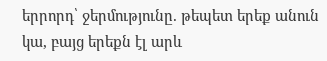երրորդ՝ ջերմությունը. թեպետ երեք անուն կա, բայց երեքն էլ արև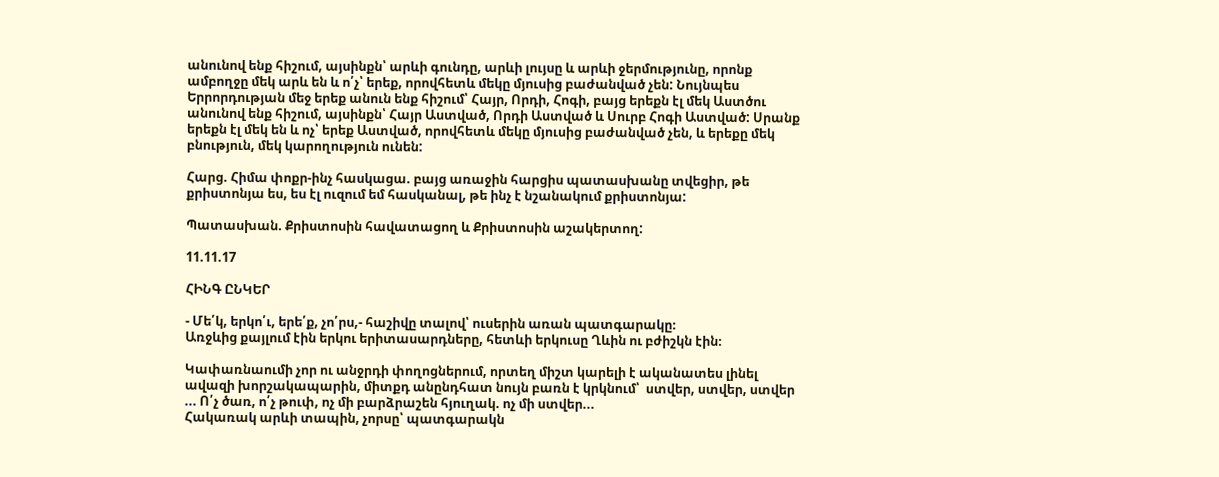անունով ենք հիշում, այսինքն՝ արևի գունդը, արևի լույսը և արևի ջերմությունը, որոնք ամբողջը մեկ արև են և ո՛չ՝ երեք, որովհետև մեկը մյուսից բաժանված չեն: Նույնպես Երրորդության մեջ երեք անուն ենք հիշում՝ Հայր, Որդի, Հոգի, բայց երեքն էլ մեկ Աստծու անունով ենք հիշում, այսինքն՝ Հայր Աստված, Որդի Աստված և Սուրբ Հոգի Աստված: Սրանք երեքն էլ մեկ են և ոչ՝ երեք Աստված, որովհետև մեկը մյուսից բաժանված չեն, և երեքը մեկ բնություն, մեկ կարողություն ունեն:

Հարց. Հիմա փոքր-ինչ հասկացա. բայց առաջին հարցիս պատասխանը տվեցիր, թե քրիստոնյա ես, ես էլ ուզում եմ հասկանալ, թե ինչ է նշանակում քրիստոնյա:

Պատասխան. Քրիստոսին հավատացող և Քրիստոսին աշակերտող:

11.11.17

ՀԻՆԳ ԸՆԿԵՐ

- Մե՛կ, երկո՛ւ, երե՛ք, չո՛րս,- հաշիվը տալով՝ ուսերին առան պատգարակը։
Առջևից քայլում էին երկու երիտասարդները, հետևի երկուսը Ղևին ու բժիշկն էին։

Կափառնաումի չոր ու անջրդի փողոցներում, որտեղ միշտ կարելի է ականատես լինել ավազի խորշակապարին, միտքդ անընդհատ նույն բառն է կրկնում՝  ստվեր, ստվեր, ստվեր ... Ո՛չ ծառ, ո՛չ թուփ, ոչ մի բարձրաշեն հյուղակ. ոչ մի ստվեր...
Հակառակ արևի տապին, չորսը՝ պատգարակն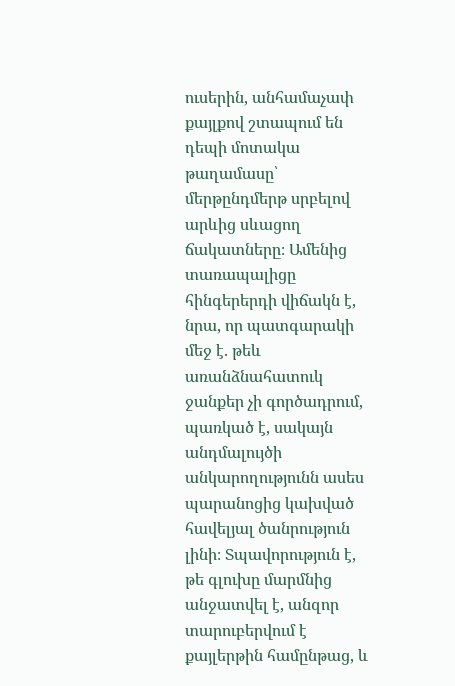ուսերին, անհամաչափ քայլքով շտապում են դեպի մոտակա թաղամասը՝ մերթընդմերթ սրբելով արևից սևացող ճակատները։ Ամենից տառապալիցը հինգերերդի վիճակն է, նրա, որ պատգարակի մեջ է. թեև առանձնահատուկ ջանքեր չի գործադրում, պառկած է, սակայն անդմալույծի անկարողությունն ասես պարանոցից կախված հավելյալ ծանրություն լինի։ Տպավորություն է, թե գլուխը մարմնից անջատվել է, անզոր տարուբերվում է քայլերթին համընթաց, և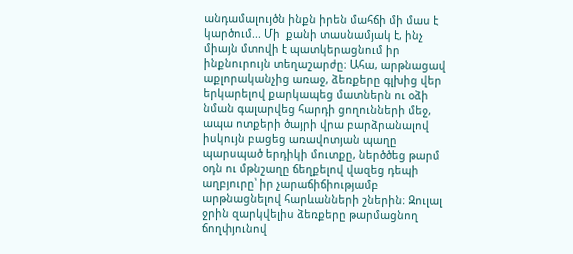անդամալույծն ինքն իրեն մահճի մի մաս է կարծում... Մի  քանի տասնամյակ է, ինչ միայն մտովի է պատկերացնում իր ինքնուրույն տեղաշարժը։ Ահա, արթնացավ աքլորականչից առաջ, ձեռքերը գլխից վեր երկարելով քարկապեց մատներն ու օձի նման գալարվեց հարդի ցողունների մեջ, ապա ոտքերի ծայրի վրա բարձրանալով  իսկույն բացեց առավոտյան պաղը պարսպած երդիկի մուտքը, ներծծեց թարմ օդն ու մթնշաղը ճեղքելով վազեց դեպի աղբյուրը՝ իր չարաճիճիությամբ արթնացնելով հարևանների շներին։ Զուլալ ջրին զարկվելիս ձեռքերը թարմացնող ճողփյունով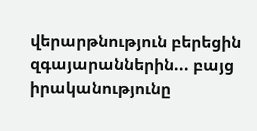վերարթնություն բերեցին զգայարաններին... բայց իրականությունը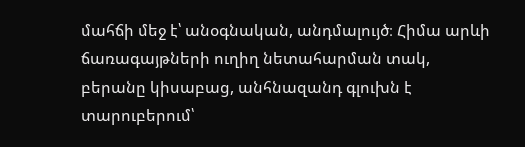մահճի մեջ է՝ անօգնական, անդմալույծ։ Հիմա արևի ճառագայթների ուղիղ նետահարման տակ, բերանը կիսաբաց, անհնազանդ գլուխն է տարուբերում՝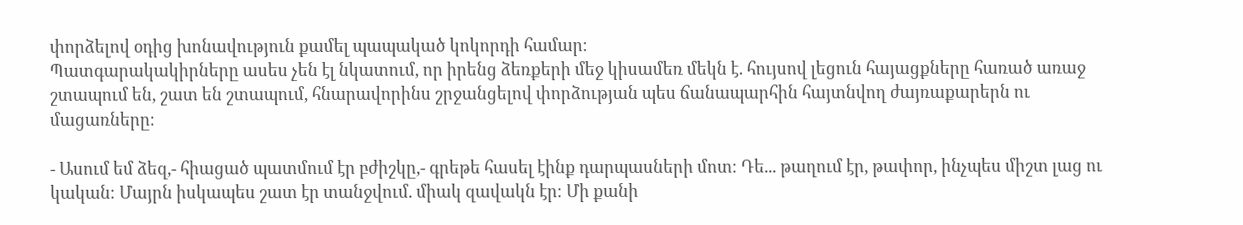փորձելով օդից խոնավություն քամել պապակած կոկորդի համար։
Պատգարակակիրները ասես չեն էլ նկատում, որ իրենց ձեռքերի մեջ կիսամեռ մեկն է. հույսով լեցուն հայացքները հառած առաջ շտապում են, շատ են շտապում, հնարավորինս շրջանցելով փորձության պես ճանապարհին հայտնվող ժայռաքարերն ու մացառները։

- Ասում եմ ձեզ,- հիացած պատմում էր բժիշկը,- գրեթե հասել էինք դարպասների մոտ։ Դե... թաղում էր, թափոր, ինչպես միշտ լաց ու կական։ Մայրն իսկապես շատ էր տանջվում. միակ զավակն էր։ Մի քանի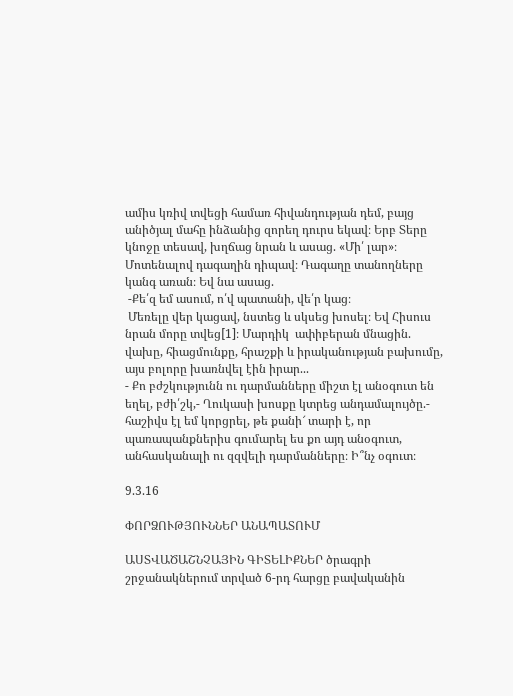ամիս կռիվ տվեցի համառ հիվանդության դեմ, բայց անիծյալ մահը ինձանից զորեղ դուրս եկավ։ Երբ Տերը կնոջը տեսավ, խղճաց նրան և ասաց. «Մի՛ լար»։ Մոտենալով դագաղին դիպավ։ Դագաղը տանողները կանգ առան։ Եվ նա ասաց.
 -Քե՛զ եմ ասում, ո՛վ պատանի, վե՛ր կաց։
 Մեռելը վեր կացավ, նստեց և սկսեց խոսել։ Եվ Հիսուս նրան մորը տվեց[1]։ Մարդիկ  ափիբերան մնացին. վախը, հիացմունքը, հրաշքի և իրականության բախումը, այս բոլորը խառնվել էին իրար...
- Քո բժշկությունն ու դարմանները միշտ էլ անօգուտ են եղել, բժի՛շկ,- Ղուկասի խոսքը կտրեց անդամալույծը.- հաշիվս էլ եմ կորցրել, թե քանի՜ տարի է, որ պառապանքներիս գումարել ես քո այդ անօգուտ, անհասկանալի ու զզվելի դարմանները։ Ի՞նչ օգուտ։

9.3.16

ՓՈՐՁՈՒԹՅՈՒՆՆԵՐ ԱՆԱՊԱՏՈՒՄ

ԱՍՏՎԱԾԱՇՆՉԱՅԻՆ ԳԻՏԵԼԻՔՆԵՐ ծրագրի շրջանակներում տրված 6-րդ հարցը բավականին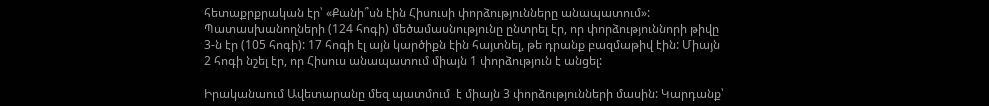հետաքրքրական էր՝ «Քանի՞սն էին Հիսուսի փորձությունները անապատում»:
Պատասխանողների (124 հոգի) մեծամասնությունը ընտրել էր, որ փորձություննորի թիվը 3-ն էր (105 հոգի): 17 հոգի էլ այն կարծիքն էին հայտնել, թե դրանք բազմաթիվ էին: Միայն 2 հոգի նշել էր, որ Հիսուս անապատում միայն 1 փորձություն է անցել:

Իրականաում Ավետարանը մեզ պատմում  է միայն 3 փորձությունների մասին: Կարդանք՝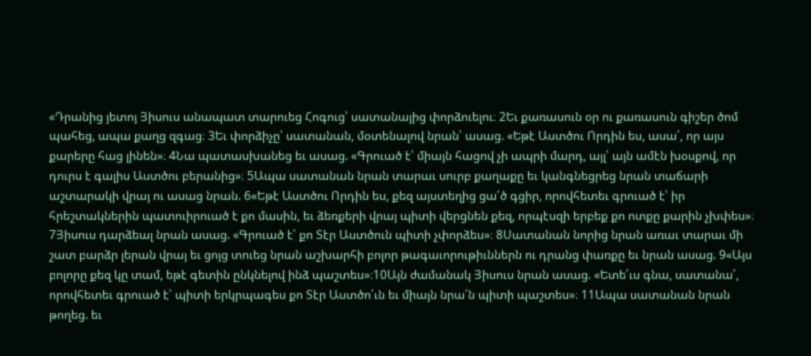«Դրանից յետոյ Յիսուս անապատ տարուեց Հոգուց՝ սատանայից փորձուելու։ 2Եւ քառասուն օր ու քառասուն գիշեր ծոմ պահեց, ապա քաղց զգաց։ 3Եւ փորձիչը՝ սատանան, մօտենալով նրան՝ ասաց. «Եթէ Աստծու Որդին ես, ասա՛, որ այս քարերը հաց լինեն»։ 4Նա պատասխանեց եւ ասաց. «Գրուած է՝ միայն հացով չի ապրի մարդ, այլ՝ այն ամէն խօսքով, որ դուրս է գալիս Աստծու բերանից»։ 5Ապա սատանան նրան տարաւ սուրբ քաղաքը եւ կանգնեցրեց նրան տաճարի աշտարակի վրայ ու ասաց նրան. 6«Եթէ Աստծու Որդին ես, քեզ այստեղից ցա՛ծ գցիր, որովհետեւ գրուած է՝ իր հրեշտակներին պատուիրուած է քո մասին, եւ ձեռքերի վրայ պիտի վերցնեն քեզ, որպէսզի երբեք քո ոտքը քարին չխփես»։ 7Յիսուս դարձեալ նրան ասաց. «Գրուած է՝ քո Տէր Աստծուն պիտի չփորձես»։ 8Սատանան նորից նրան առաւ տարաւ մի շատ բարձր լերան վրայ եւ ցոյց տուեց նրան աշխարհի բոլոր թագաւորութիւններն ու դրանց փառքը եւ նրան ասաց. 9«Այս բոլորը քեզ կը տամ, եթէ գետին ընկնելով ինձ պաշտես»։10Այն ժամանակ Յիսուս նրան ասաց. «Ետե՛ւս գնա, սատանա՛, որովհետեւ գրուած է՝ պիտի երկրպագես քո Տէր Աստծո՛ւն եւ միայն նրա՛ն պիտի պաշտես»։ 11Ապա սատանան նրան թողեց. եւ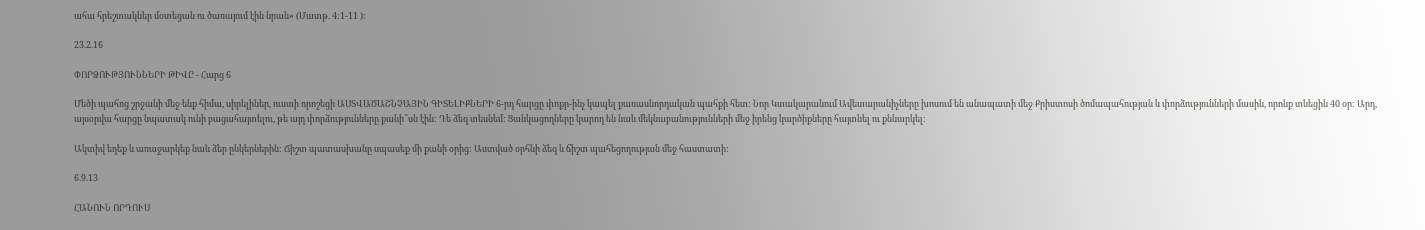ահա հրեշտակներ մօտեցան ու ծառայում էին նրան» (Մատթ. 4:1-11 ):

23.2.16

ՓՈՐՁՈՒԹՅՈՒՆՆԵՐԻ ԹԻՎԸ - Հարց 6

Մեծի պահոց շրջանի մեջ ենք հիմա, սիրելիներ, ուստի որոշեցի ԱՍՏՎԱԾԱՇՆՉԱՅԻՆ ԳԻՏԵԼԻՔՆԵՐԻ 6-րդ հարցը փոքր-ինչ կապել քառասնորդական պահքի հետ: Նոր Կտակարանում Ավետարանիչները խոսում են անապատի մեջ Քրիստոսի ծոմապահության և փորձությունների մասին, որոնք տևեցին 40 օր: Արդ, այսօրվա հարցը նպատակ ունի բացահայտելու, թե այդ փորձությունները քանի՞սն էին: Դե ձեզ տեսնեմ: Ցանկացողները կարող են նաև մեկնաբանությունների մեջ իրենց կարծիքները հայտնել ու քննարկել:

Ակտիվ եղեք և առաջարկեք նաև ձեր ընկերներին: Ճիշտ պատասխանը սպասեք մի քանի օրից: Աստված օրհնի ձեզ և ճիշտ պահեցողության մեջ հաստատի:

6.9.13

ՀԱՆՈՒՆ ՈՐԴՈՒՍ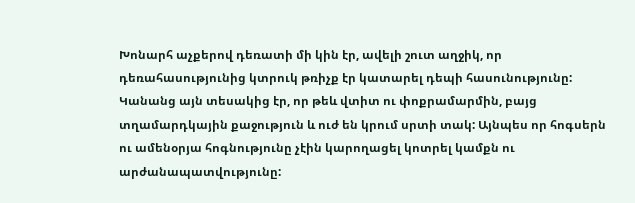Խոնարհ աչքերով դեռատի մի կին էր, ավելի շուտ աղջիկ, որ դեռահասությունից կտրուկ թռիչք էր կատարել դեպի հասունությունը: Կանանց այն տեսակից էր, որ թեև վտիտ ու փոքրամարմին, բայց տղամարդկային քաջություն և ուժ են կրում սրտի տակ: Այնպես որ հոգսերն ու ամենօրյա հոգնությունը չէին կարողացել կոտրել կամքն ու արժանապատվությունը: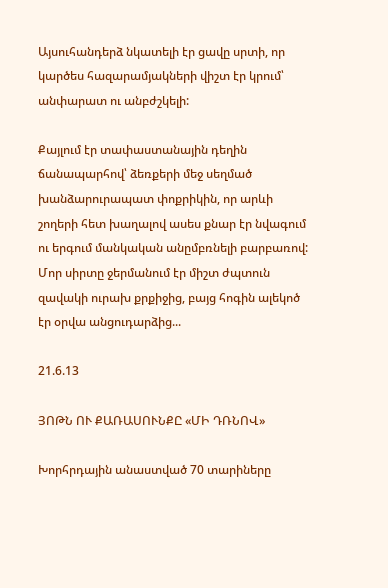Այսուհանդերձ նկատելի էր ցավը սրտի, որ կարծես հազարամյակների վիշտ էր կրում՝ անփարատ ու անբժշկելի:

Քայլում էր տափաստանային դեղին ճանապարհով՝ ձեռքերի մեջ սեղմած խանձարուրապատ փոքրիկին, որ արևի շողերի հետ խաղալով ասես քնար էր նվագում ու երգում մանկական անըմբռնելի բարբառով: Մոր սիրտը ջերմանում էր միշտ ժպտուն զավակի ուրախ քրքիջից, բայց հոգին ալեկոծ էր օրվա անցուդարձից...

21.6.13

ՅՈԹՆ ՈՒ ՔԱՌԱՍՈՒՆՔԸ «ՄԻ ԴՌՆՈՎ»

Խորհրդային անաստված 70 տարիները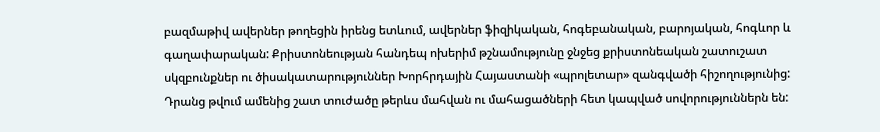բազմաթիվ ավերներ թողեցին իրենց ետևում, ավերներ ֆիզիկական, հոգեբանական, բարոյական, հոգևոր և գաղափարական: Քրիստոնեության հանդեպ ոխերիմ թշնամությունը ջնջեց քրիստոնեական շատուշատ սկզբունքներ ու ծիսակատարություններ Խորհրդային Հայաստանի «պրոլետար» զանգվածի հիշողությունից: Դրանց թվում ամենից շատ տուժածը թերևս մահվան ու մահացածների հետ կապված սովորություններն են: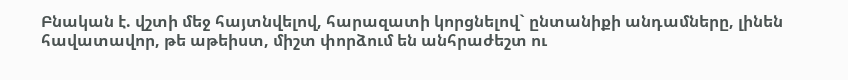Բնական է. վշտի մեջ հայտնվելով, հարազատի կորցնելով` ընտանիքի անդամները, լինեն հավատավոր, թե աթեիստ, միշտ փորձում են անհրաժեշտ ու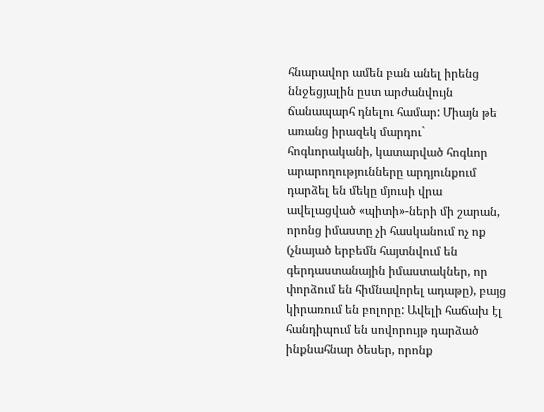հնարավոր ամեն բան անել իրենց ննջեցյալին ըստ արժանվույն ճանապարհ դնելու համար: Միայն թե առանց իրազեկ մարդու` հոգևորականի, կատարված հոգևոր արարողությունները արդյունքում դարձել են մեկը մյուսի վրա ավելացված «պիտի»-ների մի շարան, որոնց իմաստը չի հասկանում ոչ ոք (չնայած երբեմն հայտնվում են գերդաստանային իմաստակներ, որ փորձում են հիմնավորել ադաթը), բայց կիրառում են բոլորը: Ավելի հաճախ էլ հանդիպում են սովորույթ դարձած ինքնահնար ծեսեր, որոնք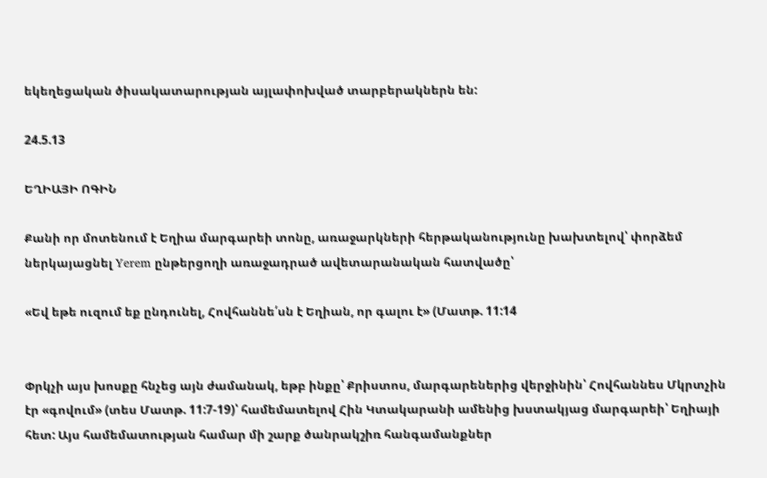եկեղեցական ծիսակատարության այլափոխված տարբերակներն են:

24.5.13

ԵՂԻԱՅԻ ՈԳԻՆ

Քանի որ մոտենում է Եղիա մարգարեի տոնը, առաջարկների հերթականությունը խախտելով՝ փորձեմ ներկայացնել Yerem ընթերցողի առաջադրած ավետարանական հատվածը՝

«Եվ եթե ուզում եք ընդունել, Հովհաննե՛սն է Եղիան, որ գալու է» (Մատթ. 11:14


Փրկչի այս խոսքը հնչեց այն ժամանակ, եթբ ինքը՝ Քրիստոս, մարգարեներից վերջինին՝ Հովհաննես Մկրտչին էր «գովում» (տես Մատթ. 11:7-19)՝ համեմատելով Հին Կտակարանի ամենից խստակյաց մարգարեի՝ Եղիայի հետ: Այս համեմատության համար մի շարք ծանրակշիռ հանգամանքներ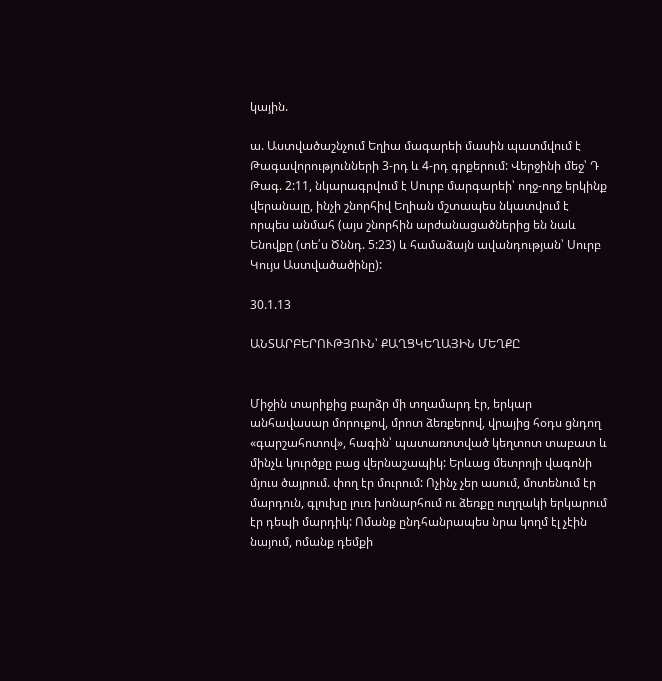կային.

ա. Աստվածաշնչում Եղիա մագարեի մասին պատմվում է Թագավորությունների 3-րդ և 4-րդ գրքերում: Վերջինի մեջ՝ Դ Թագ. 2:11, նկարագրվում է Սուրբ մարգարեի՝ ողջ-ողջ երկինք վերանալը, ինչի շնորհիվ Եղիան մշտապես նկատվում է որպես անմահ (այս շնորհին արժանացածներից են նաև Ենովքը (տե՛ս Ծննդ. 5:23) և համաձայն ավանդության՝ Սուրբ Կույս Աստվածածինը):

30.1.13

ԱՆՏԱՐԲԵՐՈՒԹՅՈՒՆ՝ ՔԱՂՑԿԵՂԱՅԻՆ ՄԵՂՔԸ


Միջին տարիքից բարձր մի տղամարդ էր, երկար անհավասար մորուքով, մրոտ ձեռքերով, վրայից հօդս ցնդող «գարշահոտով», հագին՝ պատառոտված կեղտոտ տաբատ և մինչև կուրծքը բաց վերնաշապիկ: Երևաց մետրոյի վագոնի մյուս ծայրում. փող էր մուրում: Ոչինչ չեր ասում, մոտենում էր մարդուն, գլուխը լուռ խոնարհում ու ձեռքը ուղղակի երկարում էր դեպի մարդիկ: Ոմանք ընդհանրապես նրա կողմ էլ չէին նայում, ոմանք դեմքի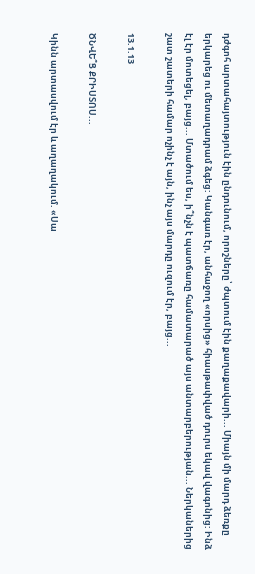դժգոհ արտահայտություն էին ընդունում, որոշները՝ ժպտում էին քաղաքավարի... Միայն մի մարդ ձեռքը երկարեց ու մետաղադրամ ձգեց: Կանգառ էր, անհաջող «որսից» հիասթափված դուրս եկավ վագոնից: Ինձ էլ էր մոտեցել, բայց... Մտածում ես, ի՞նչն է պատճառը համատարած այս անտարբերության... Ներկաներից շատ շատերի համար ոչինչ է այն, ինչ այս մարդը ուզում էր, բայց...

13.1.13

ԾՆՎԵ՞Ց ՔՐԻՍՏՈՍ...

Կինն արտասվում էր և աղաղակում. «Սա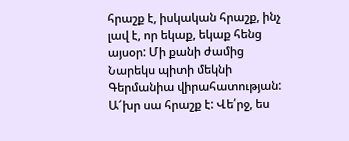հրաշք է, իսկական հրաշք, ինչ լավ է, որ եկաք, եկաք հենց այսօր: Մի քանի ժամից Նարեկս պիտի մեկնի Գերմանիա վիրահատության: Ա՜խր սա հրաշք է: Վե՛րջ, ես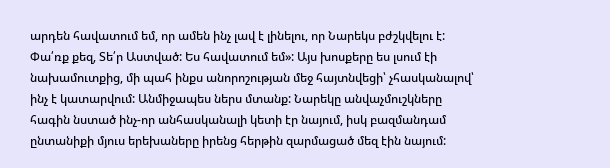արդեն հավատում եմ, որ ամեն ինչ լավ է լինելու, որ Նարեկս բժշկվելու է: Փա՛ռք քեզ, Տե՛ր Աստված: Ես հավատում եմ»: Այս խոսքերը ես լսում էի նախամուտքից, մի պահ ինքս անորոշության մեջ հայտնվեցի՝ չհասկանալով՝ ինչ է կատարվում: Անմիջապես ներս մտանք: Նարեկը անվաչմուշկները հագին նստած ինչ-որ անհասկանալի կետի էր նայում, իսկ բազմանդամ ընտանիքի մյուս երեխաները իրենց հերթին զարմացած մեզ էին նայում: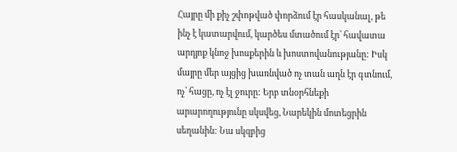Հայրը մի քիչ շփոթված փորձում էր հասկանալ, թե ինչ է կատարվում, կարծես մտածում էր՝ հավատա արդյոք կնոջ խոսքերին և խոստովանությանը: Իսկ մայրը մեր այցից խառնված ոչ տան աղն էր գտնում, ոչ՝ հացը, ոչ էլ ջուրը: Երբ տնօրհնեքի արարողությունը սկսվեց, Նարեկին մոտեցրին սեղանին: Նա սկզբից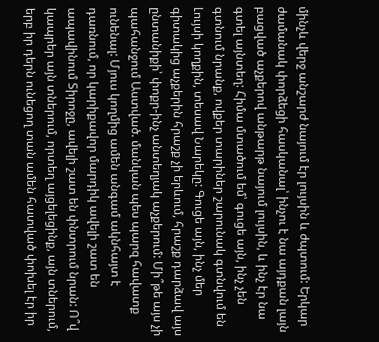մինչև վերջ անշարժ նայում էր լույսին և ժպտում: Երկար ժամանակ փորձեցի հասկանալ՝ ինչու է նա այդքան լայն բացված աչքերով անթարթ նայում լույսին, և ինչ էր նա գտել այնտեղ: Հիմա մտածում եմ՝ գուցե այն, ինչ չեն գտնում նրանք, ովքեր տարիներ շարունակ գտնվում են Լույսի կողքին, տեսավ Նարեկը: Գուցե այն, ինչ մեր գիտակից աչքերին հրաշք չի երևում, հրաշք դարձավ այս ընտանիքի՝ փոքր-ինչ անտեղյակ աչքերում: Մի՞թե այս չի պահանջում Աստված. մանկան պես պարզ հավատք ունենալ: Մյուս կողմից ամեն անգամ ակնհայտ է դառնում, որ կարիքավոր մարդիկ ավելի շատ են ապավինում Տիրոջը, ավելի շատ են փնտրում նրան: Ո՞վ կապրեր այն տներում, որտեղ այցելեցինք, այն տներում, երբ իր դերն ունեցող տան ամեն հատված փոխել էր իր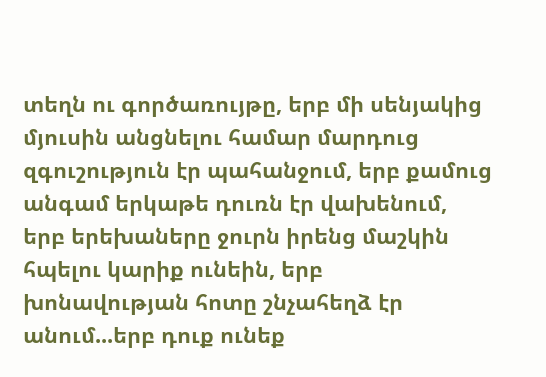տեղն ու գործառույթը, երբ մի սենյակից մյուսին անցնելու համար մարդուց զգուշություն էր պահանջում, երբ քամուց անգամ երկաթե դուռն էր վախենում, երբ երեխաները ջուրն իրենց մաշկին հպելու կարիք ունեին, երբ խոնավության հոտը շնչահեղձ էր անում...երբ դուք ունեք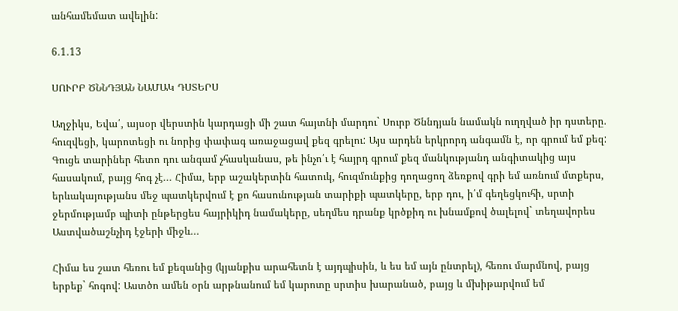անհամեմատ ավելին:

6.1.13

ՍՈՒՐԲ ԾՆՆԴՅԱՆ ՆԱՄԱԿ ԴՍՏԵՐՍ

Աղջիկս, Եվա՛, այսօր վերստին կարդացի մի շատ հայտնի մարդու` Սուրբ Ծննդյան նամակն ուղղված իր դստերը. հուզվեցի, կարոտեցի ու նորից փափագ առաջացավ քեզ գրելու: Այս արդեն երկրորդ անգամն է, որ գրում եմ քեզ: Գուցե տարիներ հետո դու անգամ չհասկանաս, թե ինչո՛ւ է հայրդ գրում քեզ մանկությանդ անգիտակից այս հասակում, բայց հոգ չէ... Հիմա, երբ աշակերտին հատուկ, հուզմունքից դողացող ձեռքով գրի եմ առնում մտքերս, երևակայությանս մեջ պատկերվում է քո հասունության տարիքի պատկերը, երբ դու, ի՛մ գեղեցկուհի, սրտի ջերմությամբ պիտի ընթերցես հայրիկիդ նամակերը, սեղմես դրանք կրծքիդ ու խնամքով ծալելով` տեղավորես Աստվածաշնչիդ էջերի միջև...

Հիմա ես շատ հեռու եմ քեզանից (կյանքիս արահետն է այդպիսին, և ես եմ այն ընտրել), հեռու մարմնով, բայց երբեք` հոգով: Աստծո ամեն օրն արթնանում եմ կարոտը սրտիս խարանած, բայց և մխիթարվում եմ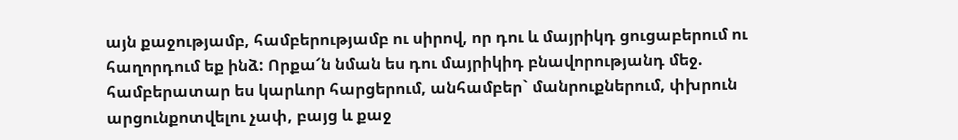այն քաջությամբ, համբերությամբ ու սիրով, որ դու և մայրիկդ ցուցաբերում ու հաղորդում եք ինձ: Որքա՜ն նման ես դու մայրիկիդ բնավորությանդ մեջ. համբերատար ես կարևոր հարցերում, անհամբեր` մանրուքներում, փխրուն արցունքոտվելու չափ, բայց և քաջ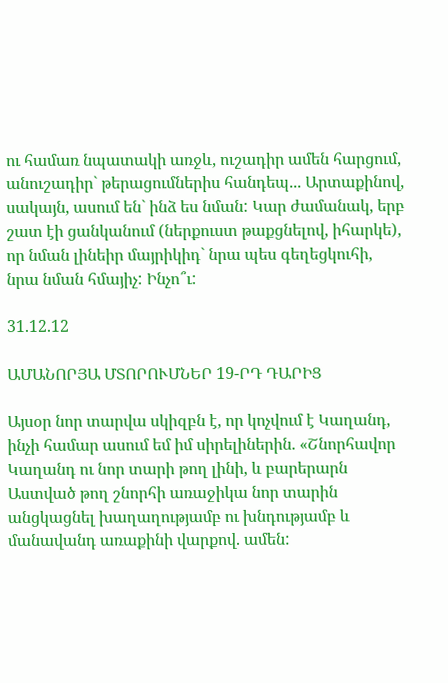ու համառ նպատակի առջև, ուշադիր ամեն հարցում, անուշադիր` թերացումներիս հանդեպ... Արտաքինով, սակայն, ասում են` ինձ ես նման: Կար ժամանակ, երբ շատ էի ցանկանում (ներքուստ թաքցնելով, իհարկե), որ նման լինեիր մայրիկիդ` նրա պես գեղեցկուհի, նրա նման հմայիչ: Ինչո՞ւ:

31.12.12

ԱՄԱՆՈՐՅԱ ՄՏՈՐՈՒՄՆԵՐ 19-ՐԴ ԴԱՐԻՑ

Այսօր նոր տարվա սկիզբն է, որ կոչվում է Կաղանդ, ինչի համար ասում եմ իմ սիրելիներին. «Շնորհավոր Կաղանդ ու նոր տարի թող լինի, և բարերարն Աստված թող շնորհի առաջիկա նոր տարին անցկացնել խաղաղությամբ ու խնդությամբ և մանավանդ առաքինի վարքով. ամեն: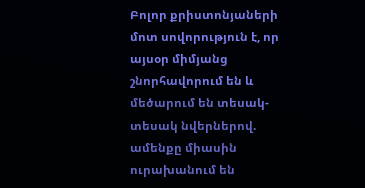Բոլոր քրիստոնյաների մոտ սովորություն է, որ այսօր միմյանց շնորհավորում են և մեծարում են տեսակ-տեսակ նվերներով. ամենքը միասին ուրախանում են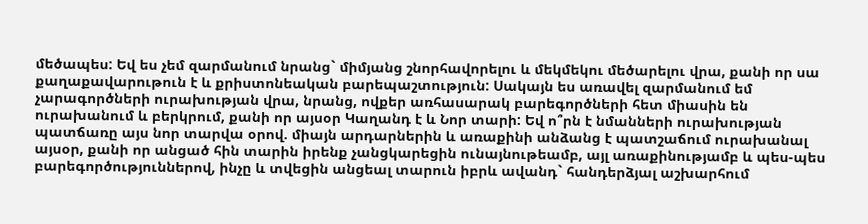մեծապես: Եվ ես չեմ զարմանում նրանց` միմյանց շնորհավորելու և մեկմեկու մեծարելու վրա, քանի որ սա քաղաքավարութուն է և քրիստոնեական բարեպաշտություն: Սակայն ես առավել զարմանում եմ չարագործների ուրախության վրա, նրանց, ովքեր առհասարակ բարեգործների հետ միասին են ուրախանում և բերկրում, քանի որ այսօր Կաղանդ է և Նոր տարի: Եվ ո՞րն է նմանների ուրախության պատճառը այս նոր տարվա օրով. միայն արդարներին և առաքինի անձանց է պատշաճում ուրախանալ այսօր, քանի որ անցած հին տարին իրենք չանցկարեցին ունայնութեամբ, այլ առաքինությամբ և պես-պես բարեգործություններով, ինչը և տվեցին անցեալ տարուն իբրև ավանդ` հանդերձյալ աշխարհում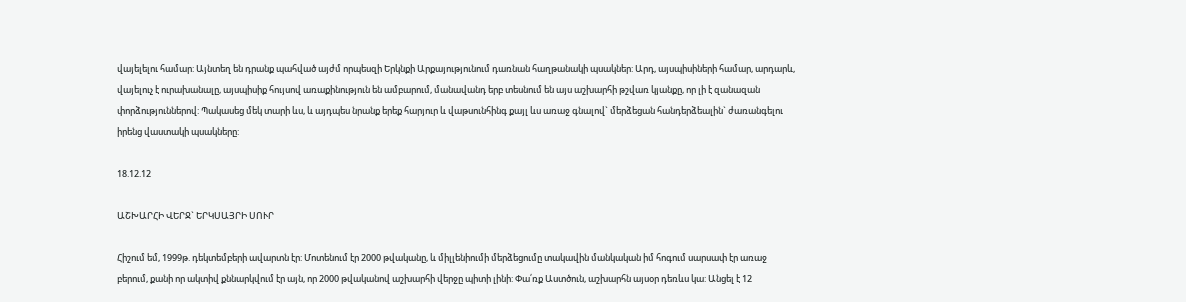վայելելու համար: Այնտեղ են դրանք պահված այժմ որպեսզի Երկնքի Արքայությունում դառնան հաղթանակի պսակներ: Արդ, այսպիսիների համար, արդարև, վայելուչ է ուրախանալը, այսպիսիք հույսով առաքինություն են ամբարում, մանավանդ երբ տեսնում են այս աշխարհի թշվառ կյանքը, որ լի է զանազան փորձություններով: Պակասեց մեկ տարի ևս, և այդպես նրանք երեք հարյուր և վաթսունհինգ քայլ ևս առաջ գնալով` մերձեցան հանդերձեալին` ժառանգելու իրենց վաստակի պսակները:

18.12.12

ԱՇԽԱՐՀԻ ՎԵՐՋ` ԵՐԿՍԱՅՐԻ ՍՈՒՐ

Հիշում եմ, 1999թ. դեկտեմբերի ավարտն էր: Մոտենում էր 2000 թվականը, և միլլենիումի մերձեցումը տակավին մանկական իմ հոգում սարսափ էր առաջ բերում, քանի որ ակտիվ քննարկվում էր այն, որ 2000 թվականով աշխարհի վերջը պիտի լինի: Փա՛ռք Աստծուն, աշխարհն այսօր դեռևս կա: Անցել է 12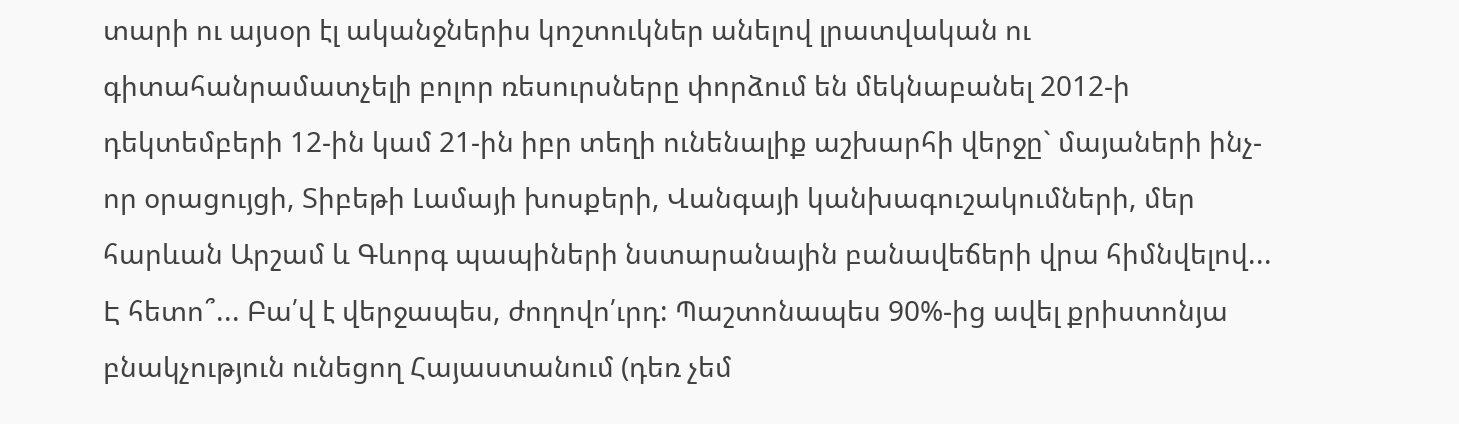տարի ու այսօր էլ ականջներիս կոշտուկներ անելով լրատվական ու գիտահանրամատչելի բոլոր ռեսուրսները փորձում են մեկնաբանել 2012-ի դեկտեմբերի 12-ին կամ 21-ին իբր տեղի ունենալիք աշխարհի վերջը` մայաների ինչ-որ օրացույցի, Տիբեթի Լամայի խոսքերի, Վանգայի կանխագուշակումների, մեր հարևան Արշամ և Գևորգ պապիների նստարանային բանավեճերի վրա հիմնվելով... Է հետո՞... Բա՛վ է վերջապես, ժողովո՛ւրդ: Պաշտոնապես 90%-ից ավել քրիստոնյա բնակչություն ունեցող Հայաստանում (դեռ չեմ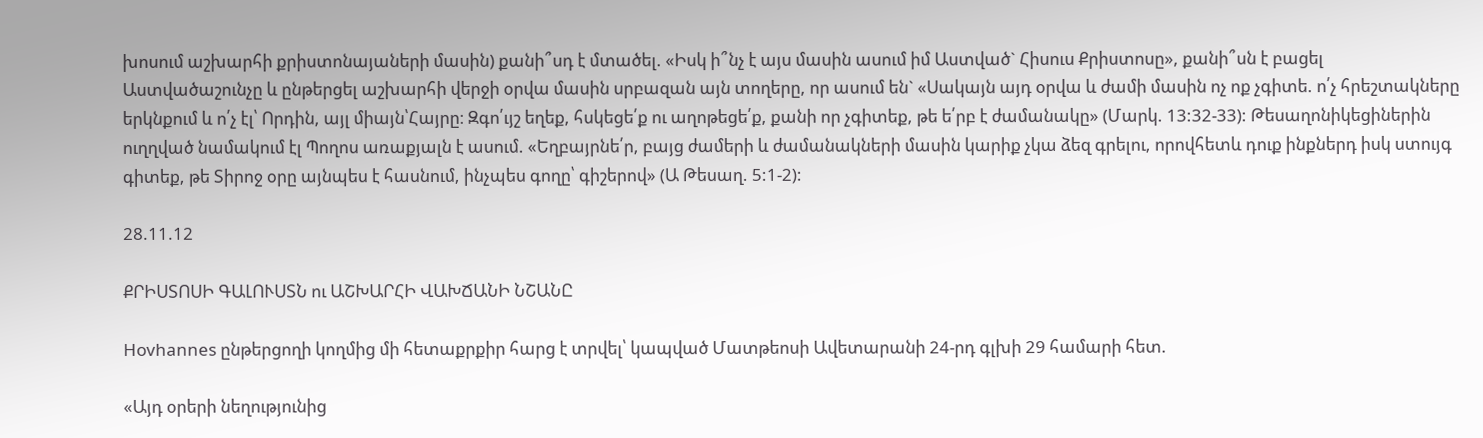խոսում աշխարհի քրիստոնայաների մասին) քանի՞սդ է մտածել. «Իսկ ի՞նչ է այս մասին ասում իմ Աստված` Հիսուս Քրիստոսը», քանի՞սն է բացել Աստվածաշունչը և ընթերցել աշխարհի վերջի օրվա մասին սրբազան այն տողերը, որ ասում են` «Սակայն այդ օրվա և ժամի մասին ոչ ոք չգիտե. ո՛չ հրեշտակները երկնքում և ո՛չ էլ՝ Որդին, այլ միայն՝Հայրը։ Զգո՛ւյշ եղեք, հսկեցե՛ք ու աղոթեցե՛ք, քանի որ չգիտեք, թե ե՛րբ է ժամանակը» (Մարկ. 13:32-33): Թեսաղոնիկեցիներին ուղղված նամակում էլ Պողոս առաքյալն է ասում. «Եղբայրնե՛ր, բայց ժամերի և ժամանակների մասին կարիք չկա ձեզ գրելու, որովհետև դուք ինքներդ իսկ ստույգ գիտեք, թե Տիրոջ օրը այնպես է հասնում, ինչպես գողը՝ գիշերով» (Ա Թեսաղ. 5:1-2):

28.11.12

ՔՐԻՍՏՈՍԻ ԳԱԼՈՒՍՏՆ ու ԱՇԽԱՐՀԻ ՎԱԽՃԱՆԻ ՆՇԱՆԸ

Hovhannes ընթերցողի կողմից մի հետաքրքիր հարց է տրվել՝ կապված Մատթեոսի Ավետարանի 24-րդ գլխի 29 համարի հետ.

«Այդ օրերի նեղությունից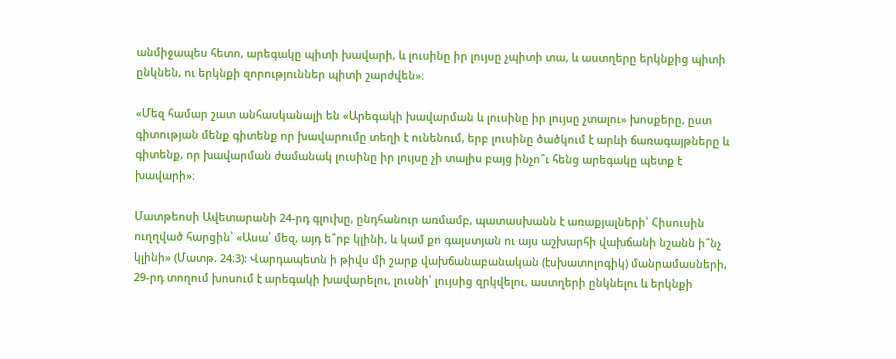անմիջապես հետո, արեգակը պիտի խավարի, և լուսինը իր լույսը չպիտի տա, և աստղերը երկնքից պիտի ընկնեն, ու երկնքի զորություններ պիտի շարժվեն»։

«Մեզ համար շատ անհասկանալի են «Արեգակի խավարման և լուսինը իր լույսը չտալու» խոսքերը, ըստ գիտության մենք գիտենք որ խավարումը տեղի է ունենում, երբ լուսինը ծածկում է արևի ճառագայթները և գիտենք, որ խավարման ժամանակ լուսինը իր լույսը չի տալիս բայց ինչո՞ւ հենց արեգակը պետք է խավարի»։

Մատթեոսի Ավետարանի 24-րդ գլուխը, ընդհանուր առմամբ, պատասխանն է առաքյալների՝ Հիսուսին ուղղված հարցին՝ «Ասա՛ մեզ, այդ ե՞րբ կլինի, և կամ քո գալստյան ու այս աշխարհի վախճանի նշանն ի՞նչ կլինի» (Մատթ. 24։3): Վարդապետն ի թիվս մի շարք վախճանաբանական (էսխատոլոգիկ) մանրամասների, 29-րդ տողում խոսում է արեգակի խավարելու, լուսնի՝ լույսից զրկվելու, աստղերի ընկնելու և երկնքի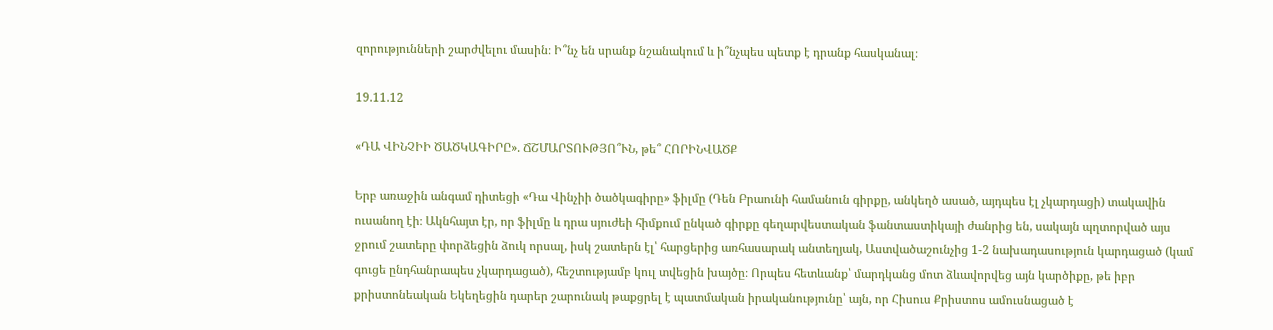զորությունների շարժվելու մասին։ Ի՞նչ են սրանք նշանակում և ի՞նչպես պետք է դրանք հասկանալ։

19.11.12

«ԴԱ ՎԻՆՉԻԻ ԾԱԾԿԱԳԻՐԸ». ՃՇՄԱՐՏՈՒԹՅՈ՞ՒՆ, թե՞ ՀՈՐԻՆՎԱԾՔ

Երբ առաջին անգամ դիտեցի «Դա Վինչիի ծածկագիրը» ֆիլմը (Դեն Բրաունի համանուն գիրքը, անկեղծ ասած, այդպես էլ չկարդացի) տակավին ուսանող էի։ Ակնհայտ էր, որ ֆիլմը և դրա սյուժեի հիմքում ընկած գիրքը գեղարվեստական ֆանտաստիկայի ժանրից են, սակայն պղտորված այս ջրում շատերը փորձեցին ձուկ որսալ, իսկ շատերն էլ՝ հարցերից առհասարակ անտեղյակ, Աստվածաշունչից 1-2 նախադասություն կարդացած (կամ գուցե ընդհանրապես չկարդացած), հեշտությամբ կուլ տվեցին խայծը։ Որպես հետևանք՝ մարդկանց մոտ ձևավորվեց այն կարծիքը, թե իբր քրիստոնեական Եկեղեցին դարեր շարունակ թաքցրել է պատմական իրականությունը՝ այն, որ Հիսուս Քրիստոս ամուսնացած է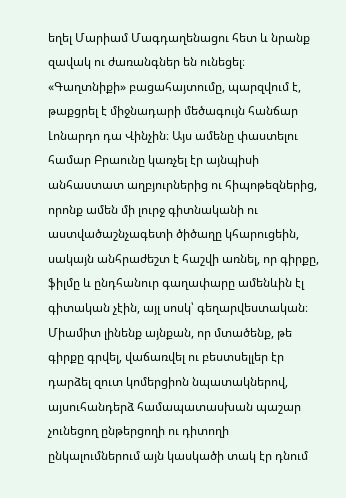եղել Մարիամ Մագդաղենացու հետ և նրանք զավակ ու ժառանգներ են ունեցել։ «Գաղտնիքի» բացահայտումը, պարզվում է, թաքցրել է միջնադարի մեծագույն հանճար Լոնարդո դա Վինչին։ Այս ամենը փաստելու համար Բրաունը կառչել էր այնպիսի անհաստատ աղբյուրներից ու հիպոթեզներից, որոնք ամեն մի լուրջ գիտնականի ու աստվածաշնչագետի ծիծաղը կհարուցեին, սակայն անհրաժեշտ է հաշվի առնել, որ գիրքը, ֆիլմը և ընդհանուր գաղափարը ամենևին էլ գիտական չէին, այլ սոսկ՝ գեղարվեստական։ Միամիտ լինենք այնքան, որ մտածենք, թե գիրքը գրվել, վաճառվել ու բեստսելլեր էր դարձել զուտ կոմերցիոն նպատակներով, այսուհանդերձ համապատասխան պաշար չունեցող ընթերցողի ու դիտողի ընկալումներում այն կասկածի տակ էր դնում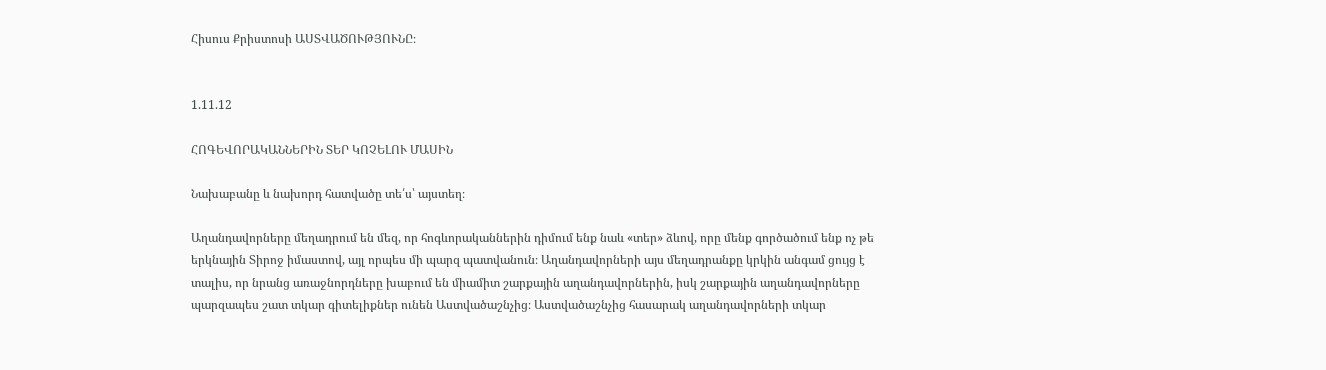Հիսուս Քրիստոսի ԱՍՏՎԱԾՈՒԹՅՈՒՆԸ։


1.11.12

ՀՈԳԵՎՈՐԱԿԱՆՆԵՐԻՆ ՏԵՐ ԿՈՉԵԼՈՒ ՄԱՍԻՆ

Նախաբանը և նախորդ հատվածը տե՛ս՝ այստեղ։

Աղանդավորները մեղադրում են մեզ, որ հոգևորականներին դիմում ենք նաև «տեր» ձևով, որը մենք գործածում ենք ոչ թե երկնային Տիրոջ իմաստով, այլ որպես մի պարզ պատվանուն։ Աղանդավորների այս մեղադրանքը կրկին անգամ ցույց է տալիս, որ նրանց առաջնորդները խաբում են միամիտ շարքային աղանդավորներին, իսկ շարքային աղանդավորները պարզապես շատ տկար գիտելիքներ ունեն Աստվածաշնչից։ Աստվածաշնչից հասարակ աղանդավորների տկար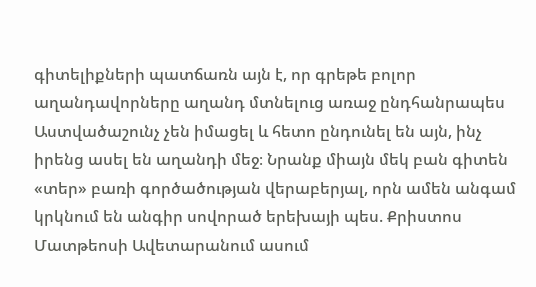գիտելիքների պատճառն այն է, որ գրեթե բոլոր աղանդավորները աղանդ մտնելուց առաջ ընդհանրապես Աստվածաշունչ չեն իմացել և հետո ընդունել են այն, ինչ իրենց ասել են աղանդի մեջ։ Նրանք միայն մեկ բան գիտեն «տեր» բառի գործածության վերաբերյալ, որն ամեն անգամ կրկնում են անգիր սովորած երեխայի պես. Քրիստոս Մատթեոսի Ավետարանում ասում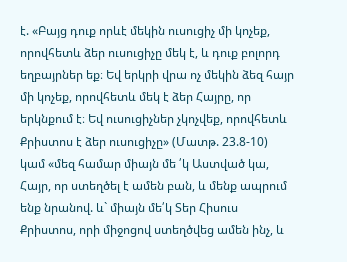է. «Բայց դուք որևէ մեկին ուսուցիչ մի կոչեք, որովհետև ձեր ուսուցիչը մեկ է, և դուք բոլորդ եղբայրներ եք։ Եվ երկրի վրա ոչ մեկին ձեզ հայր մի կոչեք, որովհետև մեկ է ձեր Հայրը, որ երկնքում է։ Եվ ուսուցիչներ չկոչվեք, որովհետև Քրիստոս է ձեր ուսուցիչը» (Մատթ. 23.8-10) կամ «մեզ համար միայն մե ՛կ Աստված կա, Հայր, որ ստեղծել է ամեն բան, և մենք ապրում ենք նրանով. և` միայն մե՛կ Տեր Հիսուս Քրիստոս, որի միջոցով ստեղծվեց ամեն ինչ, և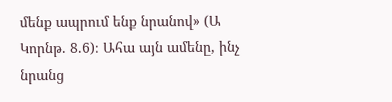մենք ապրում ենք նրանով» (Ա Կորնթ. 8.6)։ Ահա այն ամենը, ինչ նրանց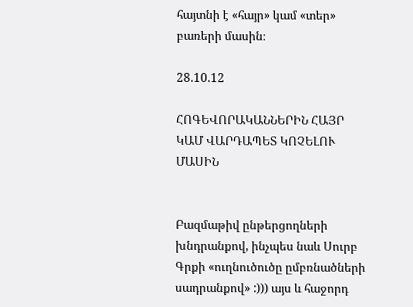հայտնի է «հայր» կամ «տեր» բառերի մասին։

28.10.12

ՀՈԳԵՎՈՐԱԿԱՆՆԵՐԻՆ ՀԱՅՐ ԿԱՄ ՎԱՐԴԱՊԵՏ ԿՈՉԵԼՈՒ ՄԱՍԻՆ


Բազմաթիվ ընթերցողների խնդրանքով, ինչպես նաև Սուրբ Գրքի «ուղնուծուծը ըմբռնածների սադրանքով» :))) այս և հաջորդ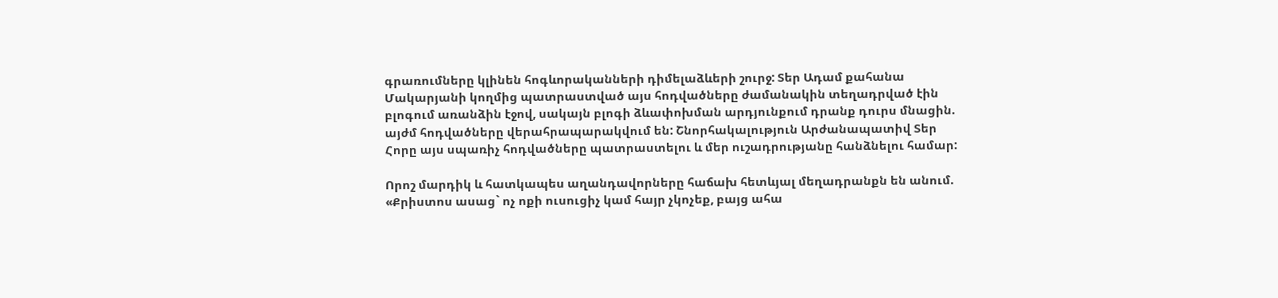գրառումները կլինեն հոգևորականների դիմելաձևերի շուրջ: Տեր Ադամ քահանա Մակարյանի կողմից պատրաստված այս հոդվածները ժամանակին տեղադրված էին բլոգում առանձին էջով, սակայն բլոգի ձևափոխման արդյունքում դրանք դուրս մնացին. այժմ հոդվածները վերահրապարակվում են: Շնորհակալություն Արժանապատիվ Տեր Հորը այս սպառիչ հոդվածները պատրաստելու և մեր ուշադրությանը հանձնելու համար:

Որոշ մարդիկ և հատկապես աղանդավորները հաճախ հետևյալ մեղադրանքն են անում. «Քրիստոս ասաց` ոչ ոքի ուսուցիչ կամ հայր չկոչեք, բայց ահա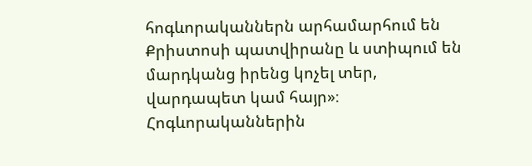հոգևորականներն արհամարհում են Քրիստոսի պատվիրանը և ստիպում են մարդկանց իրենց կոչել տեր, վարդապետ կամ հայր»։ Հոգևորականներին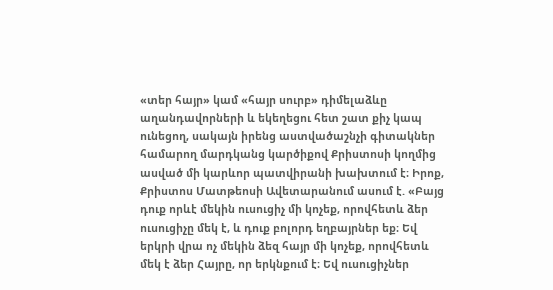«տեր հայր» կամ «հայր սուրբ» դիմելաձևը աղանդավորների և եկեղեցու հետ շատ քիչ կապ ունեցող, սակայն իրենց աստվածաշնչի գիտակներ համարող մարդկանց կարծիքով Քրիստոսի կողմից ասված մի կարևոր պատվիրանի խախտում է։ Իրոք, Քրիստոս Մատթեոսի Ավետարանում ասում է. «Բայց դուք որևէ մեկին ուսուցիչ մի կոչեք, որովհետև ձեր ուսուցիչը մեկ է, և դուք բոլորդ եղբայրներ եք։ Եվ երկրի վրա ոչ մեկին ձեզ հայր մի կոչեք, որովհետև մեկ է ձեր Հայրը, որ երկնքում է։ Եվ ուսուցիչներ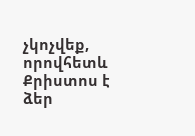չկոչվեք, որովհետև Քրիստոս է ձեր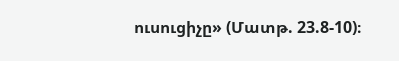ուսուցիչը» (Մատթ. 23.8-10)։